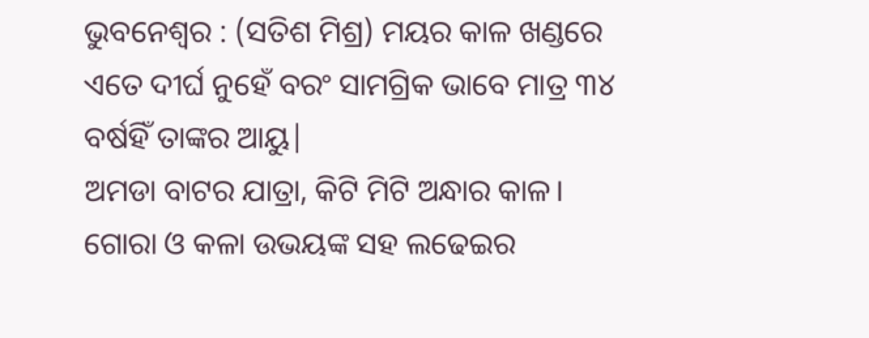ଭୁବନେଶ୍ବର : (ସତିଶ ମିଶ୍ର) ମୟର କାଳ ଖଣ୍ଡରେ ଏତେ ଦୀର୍ଘ ନୁହେଁ ବରଂ ସାମଗ୍ରିକ ଭାବେ ମାତ୍ର ୩୪ ବର୍ଷହିଁ ତାଙ୍କର ଆୟୁ|
ଅମଡା ବାଟର ଯାତ୍ରା, କିଟି ମିଟି ଅନ୍ଧାର କାଳ। ଗୋରା ଓ କଳା ଉଭୟଙ୍କ ସହ ଲଢେଇର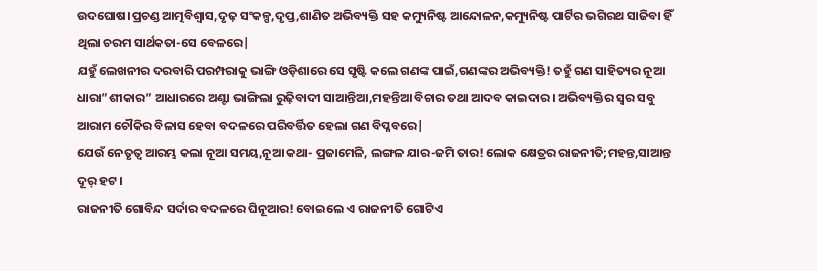ଉଦଘୋଷ।ପ୍ରଚଣ୍ଡ ଆତ୍ମବିଶ୍ବାସ,ଦୃଢ଼ ସଂକଳ୍ପ,ଦୃପ୍ତ,ଶାଣିତ ଅଭିବ୍ୟକ୍ତି ସହ କମ୍ୟୁନିଷ୍ଟ ଆନ୍ଦୋଳନ,କମ୍ୟୁନିଷ୍ଟ ପାର୍ଟିର ଭଗିରଥ ସାଜିବା ହିଁ ଥିଲା ଚରମ ସାର୍ଥକତା-ସେ ବେଳରେ|
ଯହୁଁ ଲେଖନୀର ଦରବାରି ପରମ୍ପରାକୁ ଭାଙ୍ଗି ଓଡ଼ିଶାରେ ସେ ସୃଷ୍ଟି କଲେ ଗଣଙ୍କ ପାଇଁ,ଗଣଙ୍କର ଅଭିବ୍ୟକ୍ତି! ତହୁଁ ଗଣ ସାହିତ୍ୟର ନୂଆ ଧାରା”ଶୀକାର” ଆଧାରରେ ଅଣ୍ଟା ଭାଙ୍ଗିଲା ରୁଢ଼ିବାଦୀ ସାଆନ୍ତିଆ,ମହନ୍ତିଆ ବିଚାର ତଥା ଆଦବ କାଇଦାର। ଅଭିବ୍ୟକ୍ତିର ସ୍ୱର ସବୁ ଆରାମ ଚୌକିର ବିଳାସ ହେବା ବଦଳରେ ପରିବର୍ତ୍ତିତ ହେଲା ଗଣ ବିପ୍ଳବରେ|
ଯେଉଁ ନେତୃତ୍ୱ ଆରମ୍ଭ କଲା ନୂଆ ସମୟ,ନୂଆ କଥା- ପ୍ରଜାମେଳି, ଲଙ୍ଗଳ ଯାର-ଜମି ତାର! ଲୋକ କ୍ଷେତ୍ରର ରାଜନୀତି;ମହନ୍ତ,ସାଆନ୍ତ ଦୂର୍ ହଟ।
ରାଜନୀତି ଗୋବିନ୍ଦ ସର୍ଦାର ବଦଳରେ ଘିନୂଆର! ବୋଇଲେ ଏ ରାଜନୀତି ଗୋଟିଏ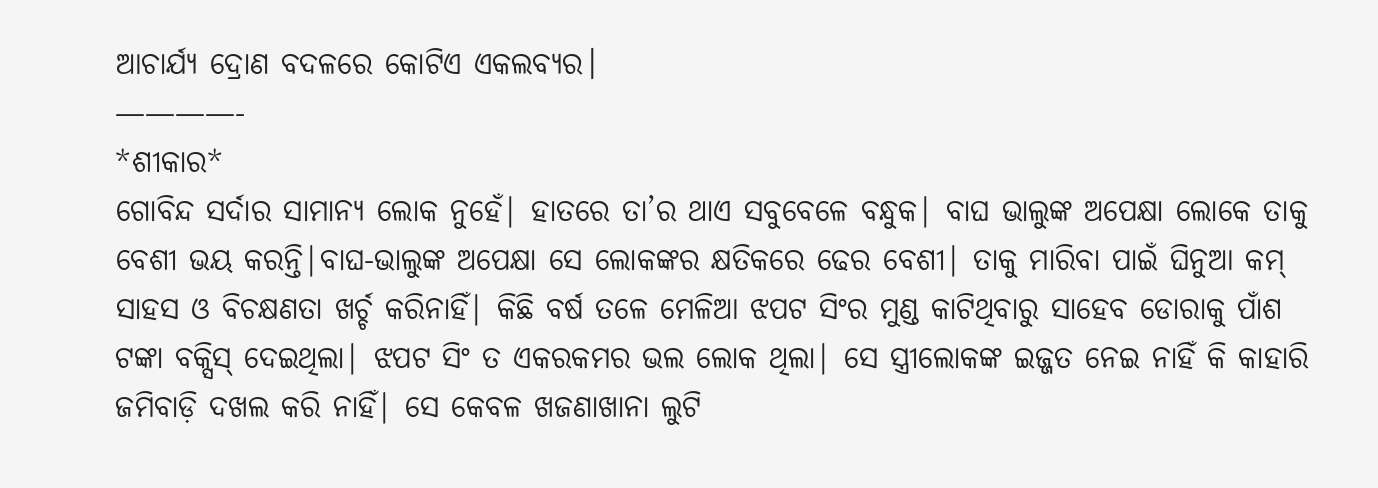ଆଚାର୍ଯ୍ୟ ଦ୍ରୋଣ ବଦଳରେ କୋଟିଏ ଏକଲବ୍ୟର।
————-
*ଶୀକାର*
ଗୋବିନ୍ଦ ସର୍ଦାର ସାମାନ୍ୟ ଲୋକ ନୁହେଁ| ହାତରେ ତା’ର ଥାଏ ସବୁବେଳେ ବନ୍ଧୁକ| ବାଘ ଭାଲୁଙ୍କ ଅପେକ୍ଷା ଲୋକେ ତାକୁ ବେଶୀ ଭୟ କରନ୍ତି|ବାଘ-ଭାଲୁଙ୍କ ଅପେକ୍ଷା ସେ ଲୋକଙ୍କର କ୍ଷତିକରେ ଢେର ବେଶୀ| ତାକୁ ମାରିବା ପାଇଁ ଘିନୁଆ କମ୍ ସାହସ ଓ ବିଚକ୍ଷଣତା ଖର୍ଚ୍ଚ କରିନାହିଁ| କିଛି ବର୍ଷ ତଳେ ମେଳିଆ ଝପଟ ସିଂର ମୁଣ୍ଡ କାଟିଥିବାରୁ ସାହେବ ଡୋରାକୁ ପାଁଶ ଟଙ୍କା ବକ୍ସିସ୍ ଦେଇଥିଲା| ଝପଟ ସିଂ ତ ଏକରକମର ଭଲ ଲୋକ ଥିଲା| ସେ ସ୍ତ୍ରୀଲୋକଙ୍କ ଇଜ୍ଜତ ନେଇ ନାହିଁ କି କାହାରି ଜମିବାଡ଼ି ଦଖଲ କରି ନାହିଁ| ସେ କେବଳ ଖଜଣାଖାନା ଲୁଟି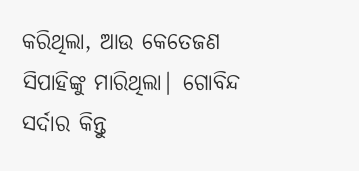କରିଥିଲା, ଆଉ କେତେଜଣ ସିପାହିଙ୍କୁ ମାରିଥିଲା| ଗୋବିନ୍ଦ ସର୍ଦାର କିନ୍ତୁ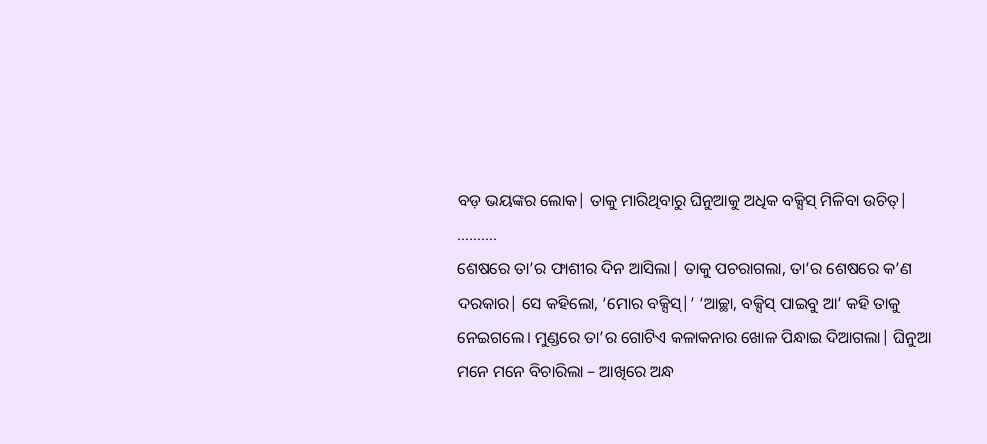ବଡ଼ ଭୟଙ୍କର ଲୋକ| ତାକୁ ମାରିଥିବାରୁ ଘିନୁଆକୁ ଅଧିକ ବକ୍ସିସ୍ ମିଳିବା ଉଚିତ୍|
……….
ଶେଷରେ ତା’ର ଫାଶୀର ଦିନ ଆସିଲା| ତାକୁ ପଚରାଗଲା, ତା’ର ଶେଷରେ କ’ଣ ଦରକାର| ସେ କହିଲୋ, ‘ମୋର ବକ୍ସିସ୍|’ ‘ଆଚ୍ଛା, ବକ୍ସିସ୍ ପାଇବୁ ଆ’ କହି ତାକୁ ନେଇଗଲେ। ମୁଣ୍ଡରେ ତା’ର ଗୋଟିଏ କଳାକନାର ଖୋଳ ପିନ୍ଧାଇ ଦିଆଗଲା| ଘିନୁଆ ମନେ ମନେ ବିଚାରିଲା – ଆଖିରେ ଅନ୍ଧ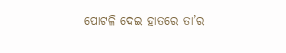ପୋଟଳି ଦେଇ ହାତରେ ତା’ର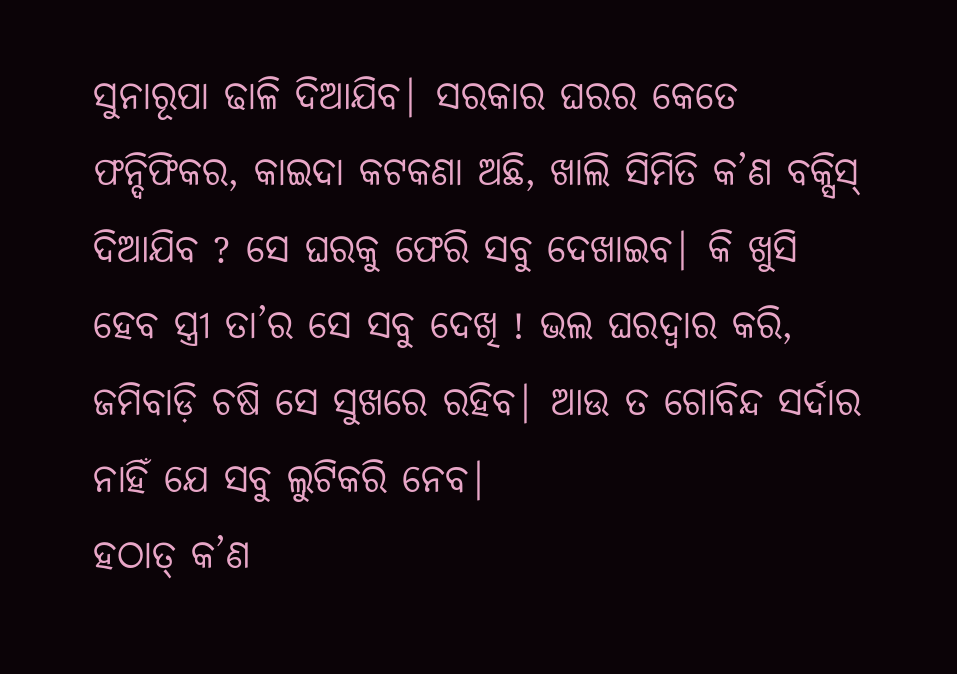ସୁନାରୂପା ଢାଳି ଦିଆଯିବ| ସରକାର ଘରର କେତେ ଫନ୍ଦିଫିକର, କାଇଦା କଟକଣା ଅଛି, ଖାଲି ସିମିତି କ’ଣ ବକ୍ସିସ୍ ଦିଆଯିବ ? ସେ ଘରକୁ ଫେରି ସବୁ ଦେଖାଇବ| କି ଖୁସି ହେବ ସ୍ତ୍ରୀ ତା’ର ସେ ସବୁ ଦେଖି ! ଭଲ ଘରଦ୍ବାର କରି, ଜମିବାଡ଼ି ଚଷି ସେ ସୁଖରେ ରହିବ| ଆଉ ତ ଗୋବିନ୍ଦ ସର୍ଦାର ନାହିଁ ଯେ ସବୁ ଲୁଟିକରି ନେବ|
ହଠାତ୍ କ’ଣ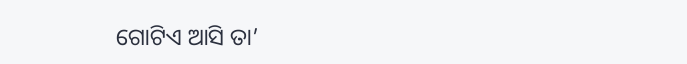ଗୋଟିଏ ଆସି ତା’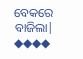ବେକରେ ବାଜିଲା|
◆◆◆◆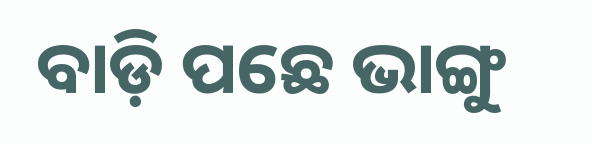ବାଡ଼ି ପଛେ ଭାଙ୍ଗୁ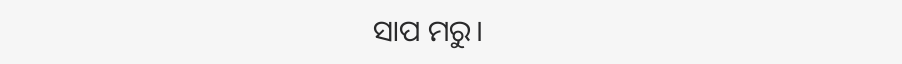ସାପ ମରୁ।